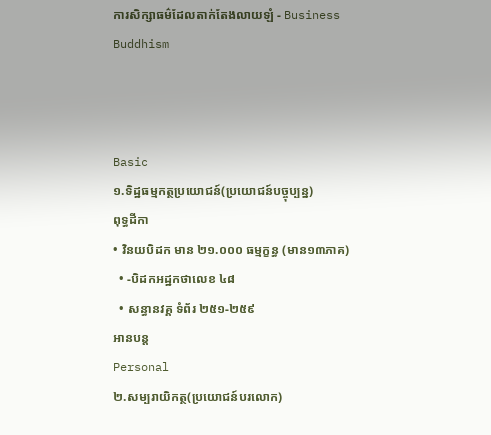ការសិក្សាធម៌ដែលតាក់តែងលាយឡំ - Business Buddhism



Basic
១.ទិដ្ឋធម្មកត្ថប្រយោជន៍(ប្រយោជន៍បច្ចុប្បន្ន)
ពុទ្ធដីកា
• វិនយបិដក មាន ២១.០០០ ធម្មក្ខន្ធ (មាន១៣ភាគ)
  • -បិដកអដ្ឋកថាលេខ ៤៨
  • សន្ធានវគ្គ ទំព័រ ២៥១-២៥៩
អានបន្ត
Personal
២.សម្បរាយិកត្ថ(ប្រយោជន៍បរលោក)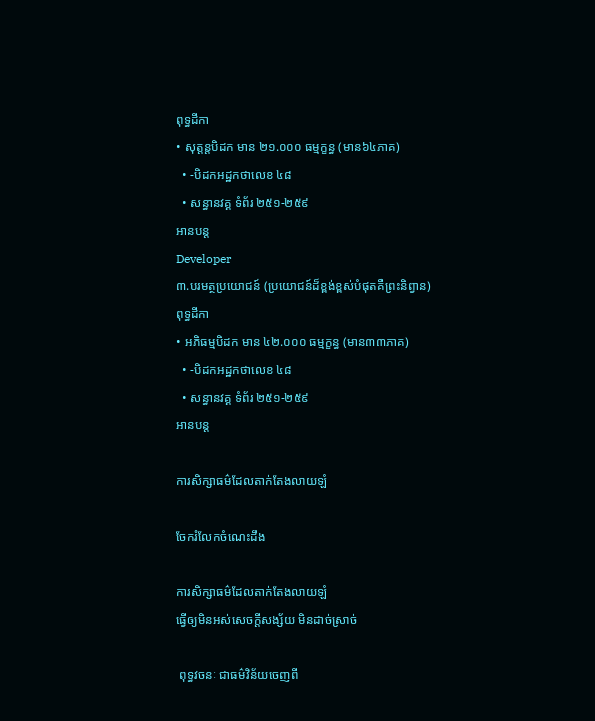ពុទ្ធដីកា
• សុត្តន្តបិដក មាន ២១.០០០ ធម្មក្ខន្ធ (មាន៦៤ភាគ)
  • -បិដកអដ្ឋកថាលេខ ៤៨
  • សន្ធានវគ្គ ទំព័រ ២៥១-២៥៩
អានបន្ត
Developer
៣.បរមត្ថប្រយោជន៍ (ប្រយោជន៍ដ៏ខ្ពង់ខ្ពស់បំផុតគឺព្រះនិព្វាន)
ពុទ្ធដីកា
• អភិធម្មបិដក មាន ៤២.០០០ ធម្មក្ខន្ធ (មាន៣៣ភាគ)
  • -បិដកអដ្ឋកថាលេខ ៤៨
  • សន្ធានវគ្គ ទំព័រ ២៥១-២៥៩
អានបន្ត

ការសិក្សាធម៌ដែលតាក់តែងលាយឡំ

ចែករំលែកចំណេះដឹង

ការសិក្សាធម៌ដែលតាក់តែងលាយឡំ
ធ្វើឲ្យមិនអស់សេចក្ដីសង្ស័យ មិនដាច់ស្រាច់

 ពុទ្ធវចនៈ ជាធម៌វិន័យចេញពី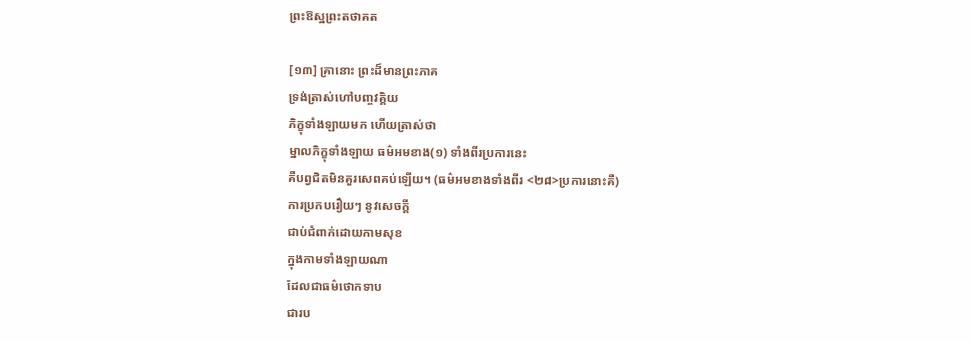ព្រះឱស្ឋព្រះតថាគត

[១៣] គ្រានោះ ព្រះដ៏មានព្រះភាគ
ទ្រង់ត្រាស់ហៅបញ្ចវគ្គិយ
ភិក្ខុទាំងឡាយមក ហើយត្រាស់ថា
ម្នាលភិក្ខុទាំងឡាយ ធម៌អមខាង(១) ទាំងពីរប្រការនេះ
គឺបព្វជិតមិនគួរសេពគប់ឡើយ។ (ធម៌អមខាងទាំងពីរ <២៨>ប្រការនោះគឺ)
ការប្រកបរឿយៗ នូវសេចក្តី
ជាប់ជំពាក់ដោយកាមសុខ
ក្នុងកាមទាំងឡាយណា
ដែលជាធម៌ថោកទាប
ជារប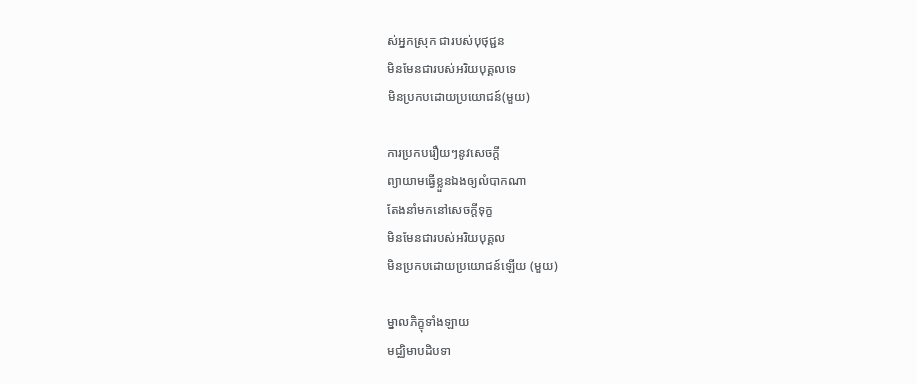ស់អ្នកស្រុក ជារបស់បុថុជ្ជន
មិនមែនជារបស់អរិយបុគ្គលទេ
មិនប្រកបដោយប្រយោជន៍(មួយ)

ការប្រកបរឿយៗនូវសេចក្តី
ព្យាយាមធ្វើខ្លួនឯងឲ្យលំបាកណា
តែងនាំមកនៅសេចក្តីទុក្ខ
មិនមែនជារបស់អរិយបុគ្គល
មិនប្រកបដោយប្រយោជន៍ឡើយ (មួយ)

ម្នាលភិក្ខុទាំងឡាយ
មជ្ឈិមាបដិបទា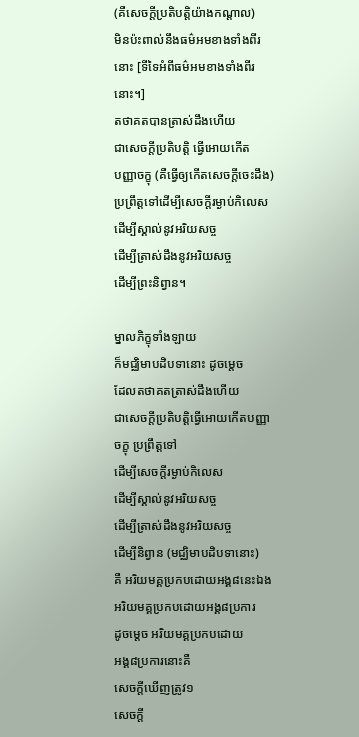(គឺសេចក្តីប្រតិបត្តិយ៉ាងកណ្ដាល)
មិនប៉ះពាល់នឹងធម៌អមខាងទាំងពីរនោះ [ទីទៃអំពីធម៌អមខាងទាំងពីរនោះ។]
តថាគតបានត្រាស់ដឹងហើយ
ជាសេចក្តីប្រតិបត្តិ ធ្វើអោយកើត
បញ្ញាចក្ខុ (គឺធ្វើឲ្យកើតសេចក្តីចេះដឹង) ប្រព្រឹត្តទៅដើម្បីសេចក្តីរម្ងាប់កិលេស
ដើម្បីស្គាល់នូវអរិយសច្ច
ដើម្បីត្រាស់ដឹងនូវអរិយសច្ច
ដើម្បីព្រះនិព្វាន។

ម្នាលភិក្ខុទាំងឡាយ
ក៏មជ្ឈិមាបដិបទានោះ ដូចម្តេច
ដែលតថាគតត្រាស់ដឹងហើយ
ជាសេចក្តីប្រតិបត្តិធ្វើអោយកើតបញ្ញាចក្ខុ ប្រព្រឹត្តទៅ
ដើម្បីសេចក្តីរម្ងាប់កិលេស
ដើម្បីស្គាល់នូវអរិយសច្ច
ដើម្បីត្រាស់ដឹងនូវអរិយសច្ច
ដើម្បីនិព្វាន (មជ្ឈិមាបដិបទានោះ)
គឺ អរិយមគ្គប្រកបដោយអង្គ៨នេះឯង
អរិយមគ្គប្រកបដោយអង្គ៨ប្រការ
ដូចម្តេច អរិយមគ្គប្រកបដោយ
អង្គ៨ប្រការនោះគឺ
សេចក្តីឃើញត្រូវ១
សេចក្តី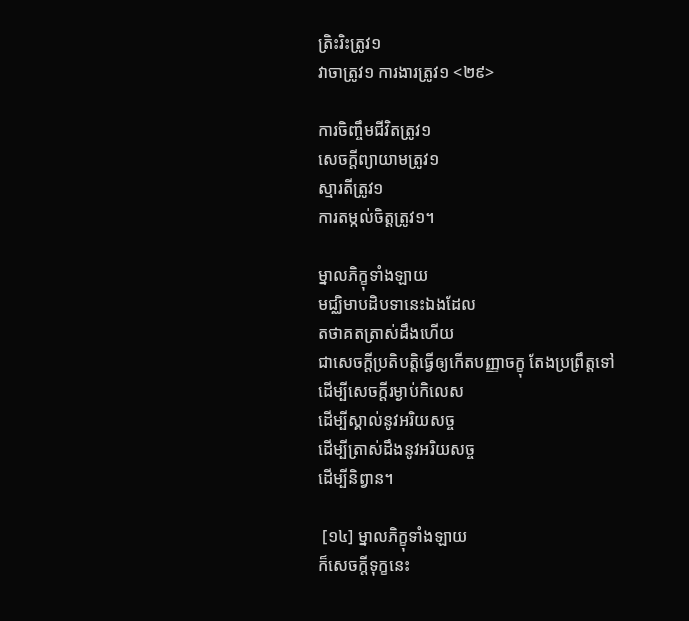ត្រិះរិះត្រូវ១
វាចាត្រូវ១ ការងារត្រូវ១ <២៩>

ការចិញ្ចឹមជីវិតត្រូវ១
សេចក្តីព្យាយាមត្រូវ១
ស្មារតីត្រូវ១
ការតម្កល់ចិត្តត្រូវ១។

ម្នាលភិក្ខុទាំងឡាយ
មជ្ឈិមាបដិបទានេះឯងដែល
តថាគតត្រាស់ដឹងហើយ
ជាសេចក្តីប្រតិបត្តិធ្វើឲ្យកើតបញ្ញាចក្ខុ តែងប្រព្រឹត្តទៅ
ដើម្បីសេចក្តីរម្ងាប់កិលេស
ដើម្បីស្គាល់នូវអរិយសច្ច
ដើម្បីត្រាស់ដឹងនូវអរិយសច្ច
ដើម្បីនិព្វាន។

 [១៤] ម្នាលភិក្ខុទាំងឡាយ
ក៏សេចក្តីទុក្ខនេះ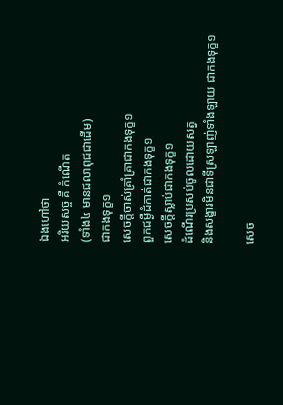ឯងហៅថា
អរិយសច្ច គឺ កំណើត
(ទាំង៤ មានជលាពុជជាដើម)
ជាកងទុក្ខ១
សេចក្តីចាស់គ្រាំគ្រាជាកងទុក្ខ១
ពួកជម្ងឺដំកាត់ជាកងទុក្ខ១
សេចក្តីស្លាប់ជាកងទុក្ខ១
ដំណើរប្រសប់ចូលដោយសត្វ
និងសង្ខារមិនជាទីស្រឡាញ់ទាំងឡាយ ជាកងទុក្ខ១

សេច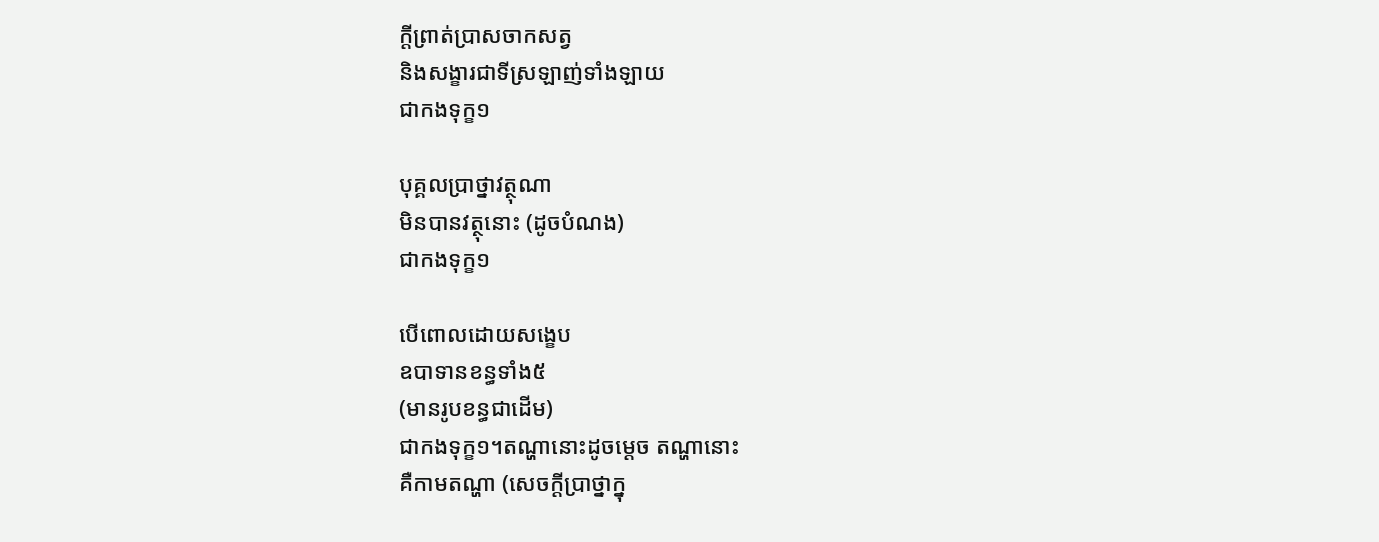ក្តីព្រាត់បា្រសចាកសត្វ
និងសង្ខារជាទីស្រឡាញ់ទាំងឡាយ
ជាកងទុក្ខ១

បុគ្គលប្រាថ្នាវត្ថុណា
មិនបានវត្ថុនោះ (ដូចបំណង)
ជាកងទុក្ខ១

បើពោលដោយសង្ខេប
ឧបាទានខន្ធទាំង៥
(មានរូបខន្ធជាដើម)
ជាកងទុក្ខ១។តណ្ហានោះដូចម្តេច តណ្ហានោះ
គឺកាមតណ្ហា (សេចក្តីប្រាថ្នាក្នុ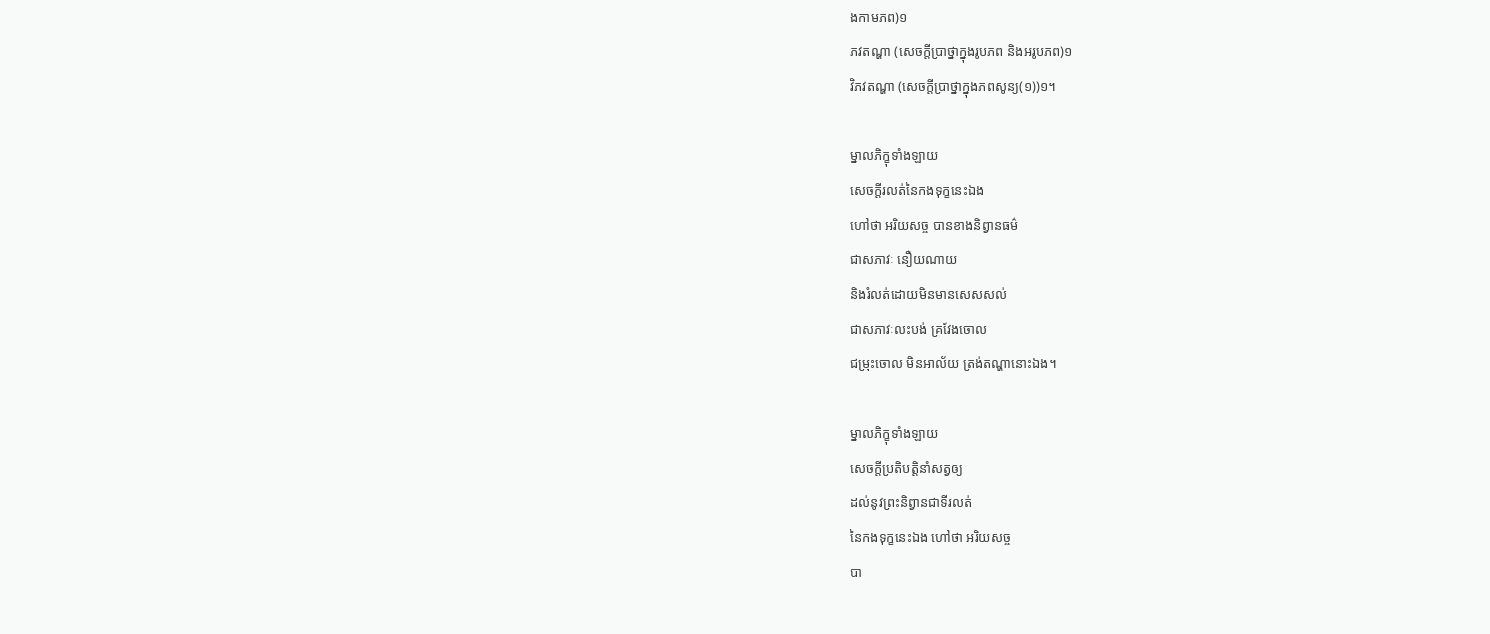ងកាមភព)១
ភវតណ្ហា (សេចក្តីប្រាថ្នាក្នុងរូបភព និងអរូបភព)១
វិភវតណ្ហា (សេចក្តីប្រាថ្នាក្នុងភពសូន្យ(១))១។

ម្នាលភិក្ខុទាំងឡាយ
សេចក្តីរលត់នៃកងទុក្ខនេះឯង
ហៅថា អរិយសច្ច បានខាងនិព្វានធម៌
ជាសភាវៈ នឿយណាយ
និងរំលត់ដោយមិនមានសេសសល់
ជាសភាវៈលះបង់ គ្រវែងចោល
ជម្រុះចោល មិនអាល័យ ត្រង់តណ្ហានោះឯង។

ម្នាលភិក្ខុទាំងឡាយ
សេចក្តីប្រតិបត្តិនាំសត្វឲ្យ
ដល់នូវព្រះនិព្វានជាទីរលត់
នៃកងទុក្ខនេះឯង ហៅថា អរិយសច្ច
បា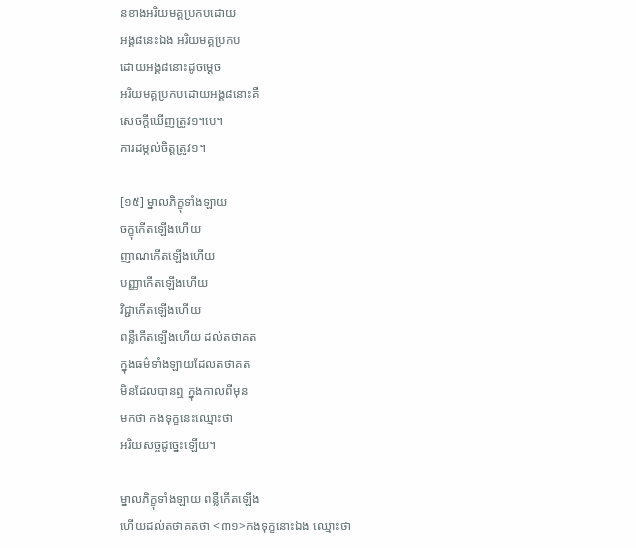នខាងអរិយមគ្គប្រកបដោយ
អង្គ៨នេះឯង អរិយមគ្គប្រកប
ដោយអង្គ៨នោះដូចម្តេច
អរិយមគ្គប្រកបដោយអង្គ៨នោះគឺ
សេចក្តីឃើញត្រូវ១។បេ។
ការដម្កល់ចិត្តត្រូវ១។

[១៥] ម្នាលភិក្ខុទាំងឡាយ
ចក្ខុកើតឡើងហើយ
ញាណកើតឡើងហើយ
បញ្ញាកើតឡើងហើយ
វិជ្ជាកើតឡើងហើយ
ពន្លឺកើតឡើងហើយ ដល់តថាគត
ក្នុងធម៌ទាំងឡាយដែលតថាគត
មិនដែលបានឮ ក្នុងកាលពីមុន
មកថា កងទុក្ខនេះឈ្មោះថា
អរិយសច្ចដូច្នេះឡើយ។

ម្នាលភិក្ខុទាំងឡាយ ពន្លឺកើតឡើង
ហើយដល់តថាគតថា <៣១>កងទុក្ខនោះឯង ឈ្មោះថា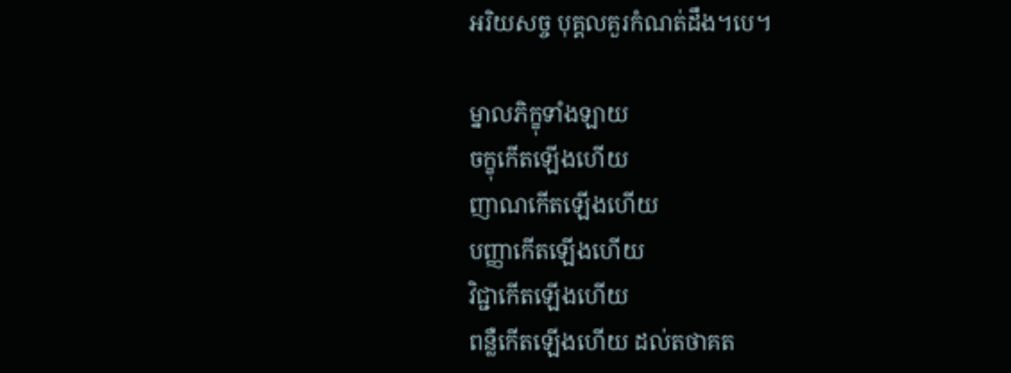អរិយសច្ច បុគ្គលគួរកំណត់ដឹង។បេ។

ម្នាលភិក្ខុទាំងឡាយ
ចក្ខុកើតឡើងហើយ
ញាណកើតឡើងហើយ
បញ្ញាកើតឡើងហើយ
វិជ្ជាកើតឡើងហើយ
ពន្លឺកើតឡើងហើយ ដល់តថាគត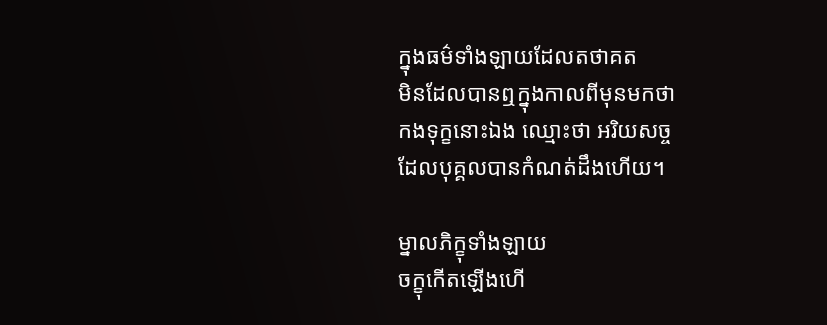ក្នុងធម៌ទាំងឡាយដែលតថាគត
មិនដែលបានឮក្នុងកាលពីមុនមកថា
កងទុក្ខនោះឯង ឈ្មោះថា អរិយសច្ច
ដែលបុគ្គលបានកំណត់ដឹងហើយ។

ម្នាលភិក្ខុទាំងឡាយ
ចក្ខុកើតឡើងហើ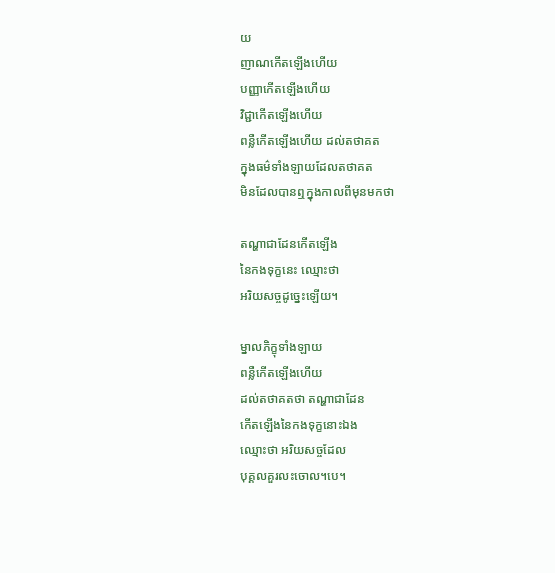យ
ញាណកើតឡើងហើយ
បញ្ញាកើតឡើងហើយ
វិជ្ជាកើតឡើងហើយ
ពន្លឺកើតឡើងហើយ ដល់តថាគត
ក្នុងធម៌ទាំងឡាយដែលតថាគត
មិនដែលបានឮក្នុងកាលពីមុនមកថា

តណ្ហាជាដែនកើតឡើង
នៃកងទុក្ខនេះ ឈ្មោះថា
អរិយសច្ចដូច្នេះឡើយ។

ម្នាលភិក្ខុទាំងឡាយ
ពន្លឺកើតឡើងហើយ
ដល់តថាគតថា តណ្ហាជាដែន
កើតឡើងនៃកងទុក្ខនោះឯង
ឈ្មោះថា អរិយសច្ចដែល
បុគ្គលគួរលះចោល។បេ។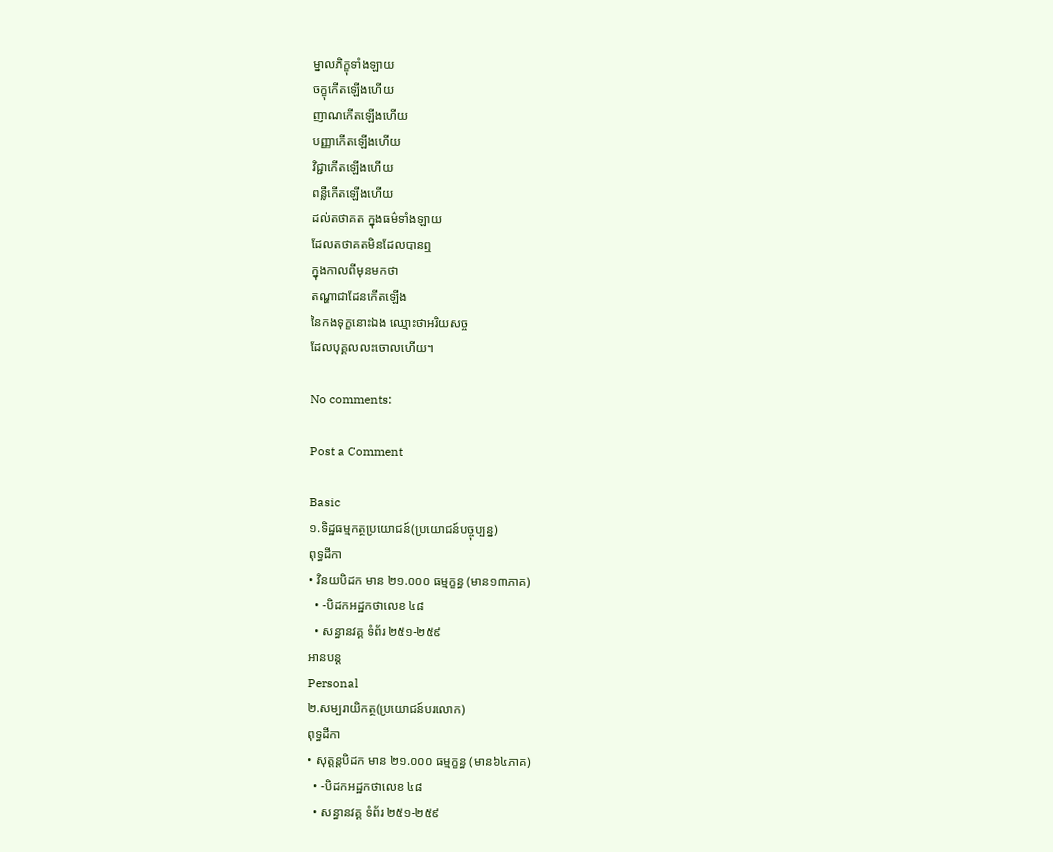ម្នាលភិក្ខុទាំងឡាយ
ចក្ខុកើតឡើងហើយ
ញាណកើតឡើងហើយ
បញ្ញាកើតឡើងហើយ
វិជ្ជាកើតឡើងហើយ
ពន្លឺកើតឡើងហើយ
ដល់តថាគត ក្នុងធម៌ទាំងឡាយ
ដែលតថាគតមិនដែលបានឮ
ក្នុងកាលពីមុនមកថា
តណ្ហាជាដែនកើតឡើង
នៃកងទុក្ខនោះឯង ឈ្មោះថាអរិយសច្ច
ដែលបុគ្គលលះចោលហើយ។

No comments:

Post a Comment

Basic
១.ទិដ្ឋធម្មកត្ថប្រយោជន៍(ប្រយោជន៍បច្ចុប្បន្ន)
ពុទ្ធដីកា
• វិនយបិដក មាន ២១.០០០ ធម្មក្ខន្ធ (មាន១៣ភាគ)
  • -បិដកអដ្ឋកថាលេខ ៤៨
  • សន្ធានវគ្គ ទំព័រ ២៥១-២៥៩
អានបន្ត
Personal
២.សម្បរាយិកត្ថ(ប្រយោជន៍បរលោក)
ពុទ្ធដីកា
• សុត្តន្តបិដក មាន ២១.០០០ ធម្មក្ខន្ធ (មាន៦៤ភាគ)
  • -បិដកអដ្ឋកថាលេខ ៤៨
  • សន្ធានវគ្គ ទំព័រ ២៥១-២៥៩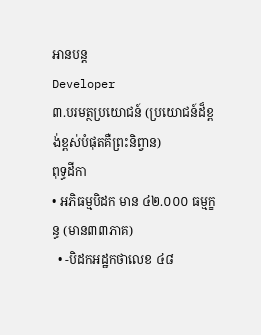អានបន្ត
Developer
៣.បរមត្ថប្រយោជន៍ (ប្រយោជន៍ដ៏ខ្ពង់ខ្ពស់បំផុតគឺព្រះនិព្វាន)
ពុទ្ធដីកា
• អភិធម្មបិដក មាន ៤២.០០០ ធម្មក្ខន្ធ (មាន៣៣ភាគ)
  • -បិដកអដ្ឋកថាលេខ ៤៨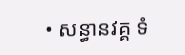• សន្ធានវគ្គ ទំ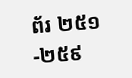ព័រ ២៥១-២៥៩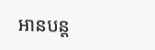អានបន្ត